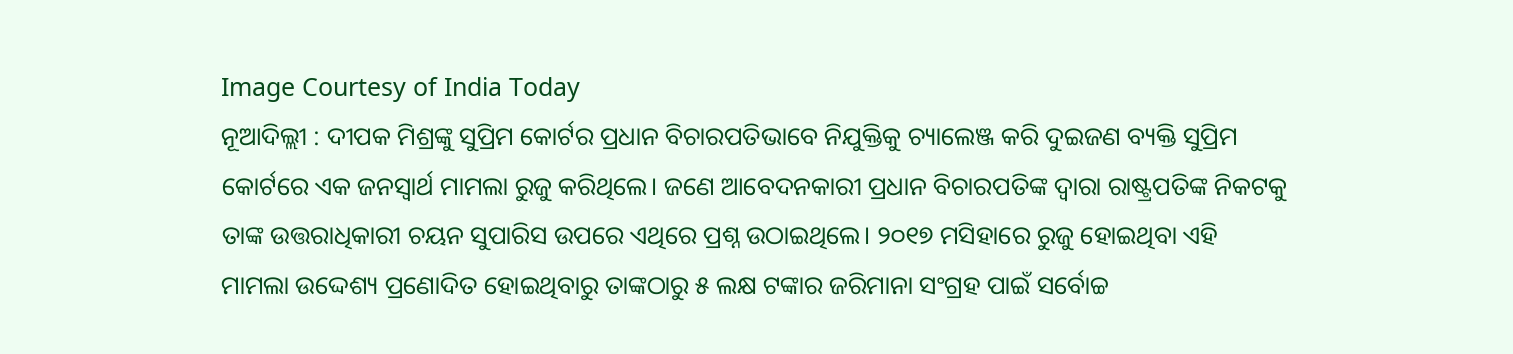Image Courtesy of India Today
ନୂଆଦିଲ୍ଲୀ : ଦୀପକ ମିଶ୍ରଙ୍କୁ ସୁପ୍ରିମ କୋର୍ଟର ପ୍ରଧାନ ବିଚାରପତିଭାବେ ନିଯୁକ୍ତିକୁ ଚ୍ୟାଲେଞ୍ଜ କରି ଦୁଇଜଣ ବ୍ୟକ୍ତି ସୁପ୍ରିମ କୋର୍ଟରେ ଏକ ଜନସ୍ବାର୍ଥ ମାମଲା ରୁଜୁ କରିଥିଲେ। ଜଣେ ଆବେଦନକାରୀ ପ୍ରଧାନ ବିଚାରପତିଙ୍କ ଦ୍ବାରା ରାଷ୍ଟ୍ରପତିଙ୍କ ନିକଟକୁ ତାଙ୍କ ଉତ୍ତରାଧିକାରୀ ଚୟନ ସୁପାରିସ ଉପରେ ଏଥିରେ ପ୍ରଶ୍ନ ଉଠାଇଥିଲେ। ୨୦୧୭ ମସିହାରେ ରୁଜୁ ହୋଇଥିବା ଏହି ମାମଲା ଉଦ୍ଦେଶ୍ୟ ପ୍ରଣୋଦିତ ହୋଇଥିବାରୁ ତାଙ୍କଠାରୁ ୫ ଲକ୍ଷ ଟଙ୍କାର ଜରିମାନା ସଂଗ୍ରହ ପାଇଁ ସର୍ବୋଚ୍ଚ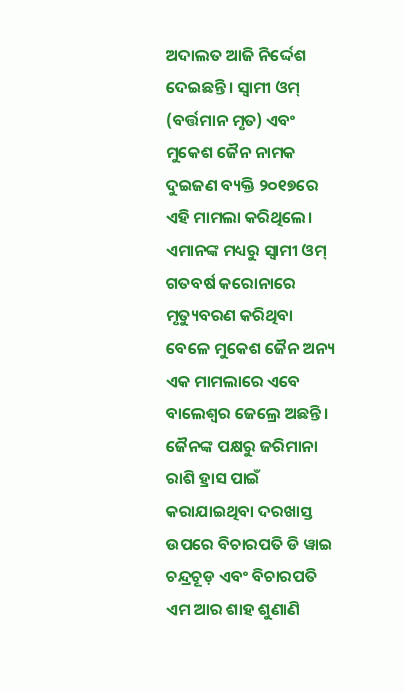ଅଦାଲତ ଆଜି ନିର୍ଦ୍ଦେଶ ଦେଇଛନ୍ତି। ସ୍ବାମୀ ଓମ୍ (ବର୍ତ୍ତମାନ ମୃତ) ଏବଂ ମୁକେଶ ଜୈନ ନାମକ ଦୁଇଜଣ ବ୍ୟକ୍ତି ୨୦୧୭ରେ ଏହି ମାମଲା କରିଥିଲେ। ଏମାନଙ୍କ ମଧ୍ୟରୁ ସ୍ବାମୀ ଓମ୍ ଗତବର୍ଷ କରୋନାରେ ମୃତ୍ୟୁବରଣ କରିଥିବା ବେଳେ ମୁକେଶ ଜୈନ ଅନ୍ୟ ଏକ ମାମଲାରେ ଏବେ ବାଲେଶ୍ବର ଜେଲ୍ରେ ଅଛନ୍ତି।
ଜୈନଙ୍କ ପକ୍ଷରୁ ଜରିମାନା ରାଶି ହ୍ରାସ ପାଇଁ କରାଯାଇଥିବା ଦରଖାସ୍ତ ଉପରେ ବିଚାରପତି ଡି ୱାଇ ଚନ୍ଦ୍ରଚୂଡ଼ ଏବଂ ବିଚାରପତି ଏମ ଆର ଶାହ ଶୁଣାଣି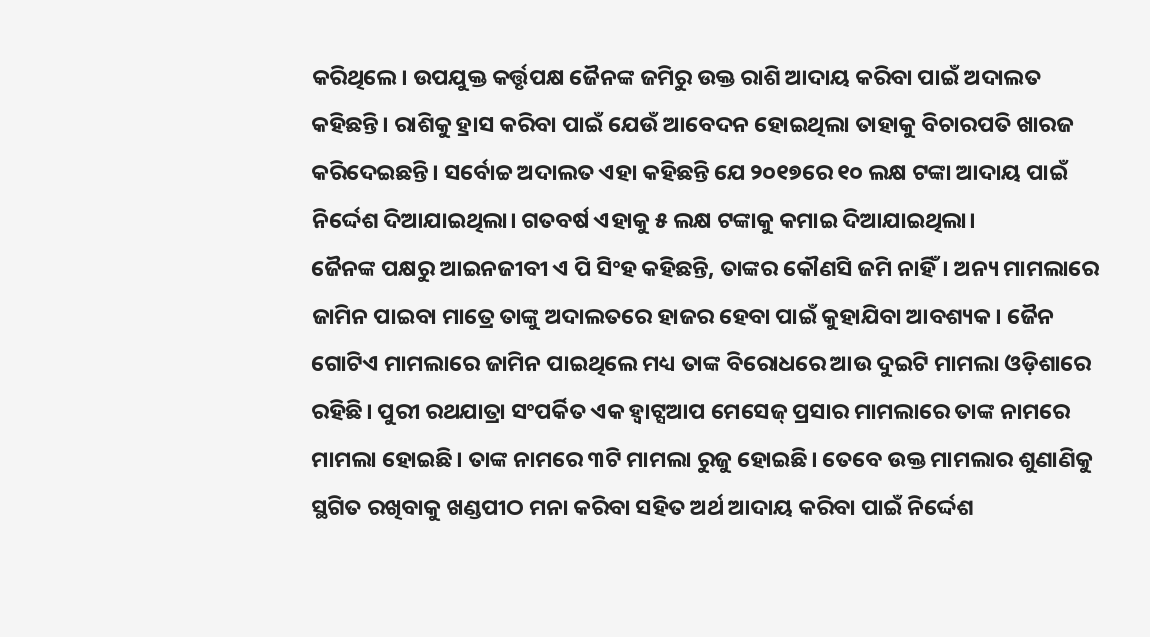କରିଥିଲେ। ଉପଯୁକ୍ତ କର୍ତ୍ତୃପକ୍ଷ ଜୈନଙ୍କ ଜମିରୁ ଉକ୍ତ ରାଶି ଆଦାୟ କରିବା ପାଇଁ ଅଦାଲତ କହିଛନ୍ତି। ରାଶିକୁ ହ୍ରାସ କରିବା ପାଇଁ ଯେଉଁ ଆବେଦନ ହୋଇଥିଲା ତାହାକୁ ବିଚାରପତି ଖାରଜ କରିଦେଇଛନ୍ତି। ସର୍ବୋଚ୍ଚ ଅଦାଲତ ଏହା କହିଛନ୍ତି ଯେ ୨୦୧୭ରେ ୧୦ ଲକ୍ଷ ଟଙ୍କା ଆଦାୟ ପାଇଁ ନିର୍ଦ୍ଦେଶ ଦିଆଯାଇଥିଲା। ଗତବର୍ଷ ଏହାକୁ ୫ ଲକ୍ଷ ଟଙ୍କାକୁ କମାଇ ଦିଆଯାଇଥିଲା।
ଜୈନଙ୍କ ପକ୍ଷରୁ ଆଇନଜୀବୀ ଏ ପି ସିଂହ କହିଛନ୍ତି, ତାଙ୍କର କୌଣସି ଜମି ନାହିଁ। ଅନ୍ୟ ମାମଲାରେ ଜାମିନ ପାଇବା ମାତ୍ରେ ତାଙ୍କୁ ଅଦାଲତରେ ହାଜର ହେବା ପାଇଁ କୁହାଯିବା ଆବଶ୍ୟକ। ଜୈନ ଗୋଟିଏ ମାମଲାରେ ଜାମିନ ପାଇଥିଲେ ମଧ୍ୟ ତାଙ୍କ ବିରୋଧରେ ଆଉ ଦୁଇଟି ମାମଲା ଓଡ଼ିଶାରେ ରହିଛି। ପୁରୀ ରଥଯାତ୍ରା ସଂପର୍କିତ ଏକ ହ୍ବାଟ୍ସଆପ ମେସେଜ୍ ପ୍ରସାର ମାମଲାରେ ତାଙ୍କ ନାମରେ ମାମଲା ହୋଇଛି। ତାଙ୍କ ନାମରେ ୩ଟି ମାମଲା ରୁଜୁ ହୋଇଛି। ତେବେ ଉକ୍ତ ମାମଲାର ଶୁଣାଣିକୁ ସ୍ଥଗିତ ରଖିବାକୁ ଖଣ୍ଡପୀଠ ମନା କରିବା ସହିତ ଅର୍ଥ ଆଦାୟ କରିବା ପାଇଁ ନିର୍ଦ୍ଦେଶ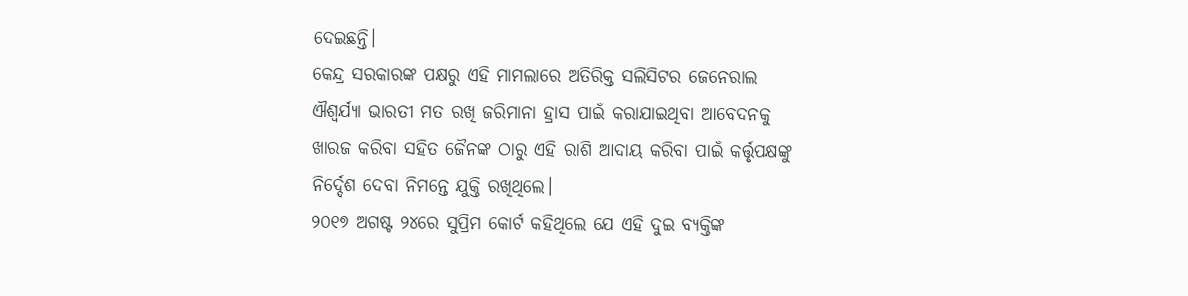ଦେଇଛନ୍ତି।
କେନ୍ଦ୍ର ସରକାରଙ୍କ ପକ୍ଷରୁ ଏହି ମାମଲାରେ ଅତିରିକ୍ତ ସଲିସିଟର ଜେନେରାଲ ଐଶ୍ବର୍ଯ୍ୟା ଭାରତୀ ମତ ରଖି ଜରିମାନା ହ୍ରାସ ପାଇଁ କରାଯାଇଥିବା ଆବେଦନକୁ ଖାରଜ କରିବା ସହିତ ଜୈନଙ୍କ ଠାରୁ ଏହି ରାଶି ଆଦାୟ କରିବା ପାଇଁ କର୍ତ୍ତୃପକ୍ଷଙ୍କୁ ନିର୍ଦ୍ଦେଶ ଦେବା ନିମନ୍ତେ ଯୁକ୍ତି ରଖିଥିଲେ।
୨୦୧୭ ଅଗଷ୍ଟ ୨୪ରେ ସୁପ୍ରିମ କୋର୍ଟ କହିଥିଲେ ଯେ ଏହି ଦୁଇ ବ୍ୟକ୍ତିଙ୍କ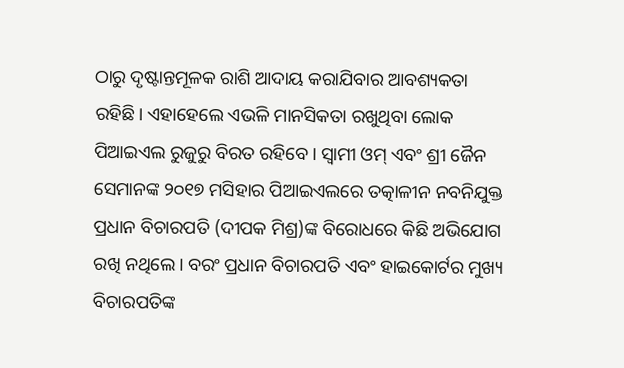ଠାରୁ ଦୃଷ୍ଟାନ୍ତମୂଳକ ରାଶି ଆଦାୟ କରାଯିବାର ଆବଶ୍ୟକତା ରହିଛି। ଏହାହେଲେ ଏଭଳି ମାନସିକତା ରଖୁଥିବା ଲୋକ ପିଆଇଏଲ ରୁଜୁରୁ ବିରତ ରହିବେ। ସ୍ବାମୀ ଓମ୍ ଏବଂ ଶ୍ରୀ ଜୈନ ସେମାନଙ୍କ ୨୦୧୭ ମସିହାର ପିଆଇଏଲରେ ତତ୍କାଳୀନ ନବନିଯୁକ୍ତ ପ୍ରଧାନ ବିଚାରପତି (ଦୀପକ ମିଶ୍ର)ଙ୍କ ବିରୋଧରେ କିଛି ଅଭିଯୋଗ ରଖି ନଥିଲେ। ବରଂ ପ୍ରଧାନ ବିଚାରପତି ଏବଂ ହାଇକୋର୍ଟର ମୁଖ୍ୟ ବିଚାରପତିଙ୍କ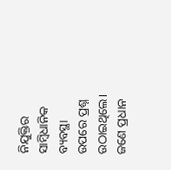ନିଯୁକ୍ତିର ସାମ୍ବିଧାନିକ ବ୍ୟବସ୍ଥା ଉପରେ ପ୍ରଶ୍ନ ଉଠାଇଥିଲେ। ଜଣେ ପ୍ରଧାନ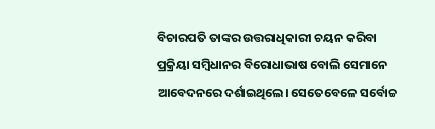ବିଚାରପତି ତାଙ୍କର ଉତ୍ତରାଧିକାରୀ ଚୟନ କରିବା ପ୍ରକ୍ରିୟା ସମ୍ବିଧାନର ବିରୋଧାଭାଷ ବୋଲି ସେମାନେ ଆବେଦନରେ ଦର୍ଶାଇଥିଲେ। ସେତେବେଳେ ସର୍ବୋଚ୍ଚ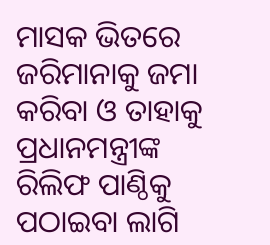ମାସକ ଭିତରେ ଜରିମାନାକୁ ଜମା କରିବା ଓ ତାହାକୁ ପ୍ରଧାନମନ୍ତ୍ରୀଙ୍କ ରିଲିଫ ପାଣ୍ଠିକୁ ପଠାଇବା ଲାଗି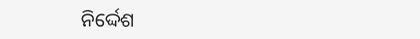ନିର୍ଦ୍ଦେଶ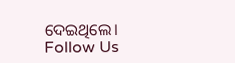ଦେଇଥିଲେ।
Follow Us